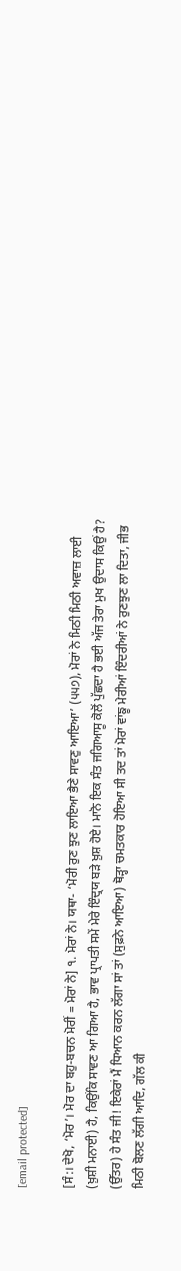[email protected]

[ਸੰ:। ਦੇਖੋ, ‘ਮੋਰ’। ਮੋਰ ਦਾ ਬਹੁ-ਬਚਨ ਮੋਰੀਂ = ਮੋਰਾਂ ਨੇ] ੧. ਮੋਰਾਂ ਨੇ। ਯਥਾ- ‘ਮੋਰੀ ਰੁਣ ਝੁਣ ਲਾਇਆ ਭੈਣੇ ਸਾਵਣੁ ਆਇਆ’ (੫੫੭), ਮੋਰਾਂ ਨੇ ਮਿਠੀ ਮਿਠੀ ਅਵਾਜ਼ ਲਾਈ (ਖ਼ੁਸ਼ੀ ਮਨਾਈ) ਹੈ, ਕਿਉਂਕਿ ਸਾਵਣ ਆ ਗਿਆ ਹੈ, ਭਾਵ ਪ੍ਰਾਪਤੀ ਸਮੇਂ ਮੇਰੇ ਇੰਦ੍ਰਯ ਬੜੇ ਖ਼ੁਸ਼ ਹੋਏ। ਮਾਨੋ ਇਕ ਸੰਤ ਜਗਿਆਸੂ ਕੋਲੋਂ ਪੁੱਛਦਾ ਹੈ ਭਈ ਅੱਜ ਤੇਰਾ ਮੁਖ ਉਦਾਸ ਕਿਉਂ ਹੈ? (ਉੱਤਰ) ਹੇ ਸੰਤ ਜੀ! ਇਕੇਰਾਂ ਮੈਂ ਧਿਆਨ ਕਰਨ ਲੱਗਾ ਸਾਂ ਤਾਂ (ਸੁਫ਼ਨੇ ਆਇਆ) ਥੋੜ੍ਹਾ ਚਮਤਕਾਰ ਹੋਇਆ ਸੀ ਤਦ ਤਾਂ ਮੋਰਾਂ ਵਾਂਙੂ ਮੇਰੀਆਂ ਇੰਦਰੀਆਂ ਨੇ ਰੁਣਝੁਣ ਲਾ ਦਿਤਾ, ਜੀਭ ਮਿਠੀ ਬੋਲਣ ਲੱਗੀ ਆਦਿ, ਗੱਲ ਕੀ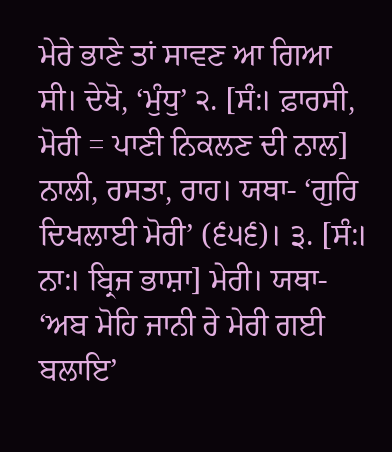ਮੇਰੇ ਭਾਣੇ ਤਾਂ ਸਾਵਣ ਆ ਗਿਆ ਸੀ। ਦੇਖੋ, ‘ਮੁੰਧੁ’ ੨. [ਸੰ:। ਫ਼ਾਰਸੀ, ਮੋਰੀ = ਪਾਣੀ ਨਿਕਲਣ ਦੀ ਨਾਲ] ਨਾਲੀ, ਰਸਤਾ, ਰਾਹ। ਯਥਾ- ‘ਗੁਰਿ ਦਿਖਲਾਈ ਮੋਰੀ’ (੬੫੬)। ੩. [ਸੰ:। ਨਾ:। ਬ੍ਰਿਜ ਭਾਸ਼ਾ] ਮੇਰੀ। ਯਥਾ- ‘ਅਬ ਮੋਹਿ ਜਾਨੀ ਰੇ ਮੇਰੀ ਗਈ ਬਲਾਇ’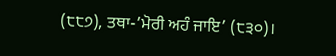(੮੮੭), ਤਥਾ-’ਮੋਰੀ ਅਹੰ ਜਾਇ’ (੮੩੦)।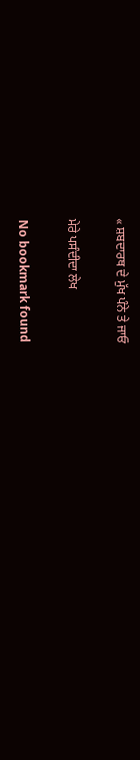« ਸ਼ਬਦਾਰਥ ਦੇ ਮੁੱਖ ਪੰਨੇ ਤੇ ਜਾਓ

ਮੇਰੇ ਪਸੰਦੀਦਾ ਲੇਖ

No bookmark found